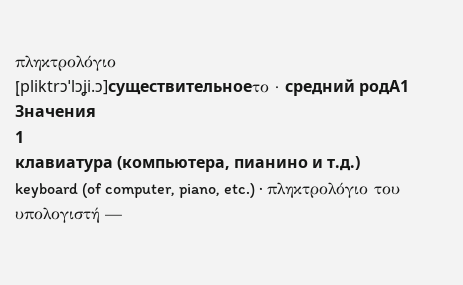πληκτρολόγιο
[pliktrɔˈlɔʝi.ɔ]существительноеτο · средний родA1
Значения
1
клавиатура (компьютера, пианино и т.д.)
keyboard (of computer, piano, etc.) · πληκτρολόγιο του υπολογιστή —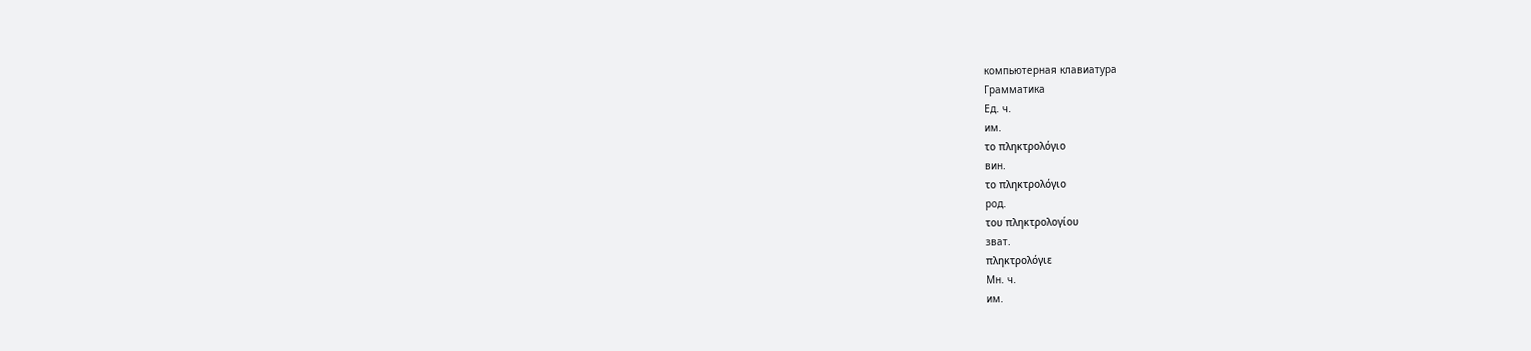компьютерная клавиатура
Грамматика
Ед. ч.
им.
το πληκτρολόγιο
вин.
το πληκτρολόγιο
род.
του πληκτρολογίου
зват.
πληκτρολόγιε
Мн. ч.
им.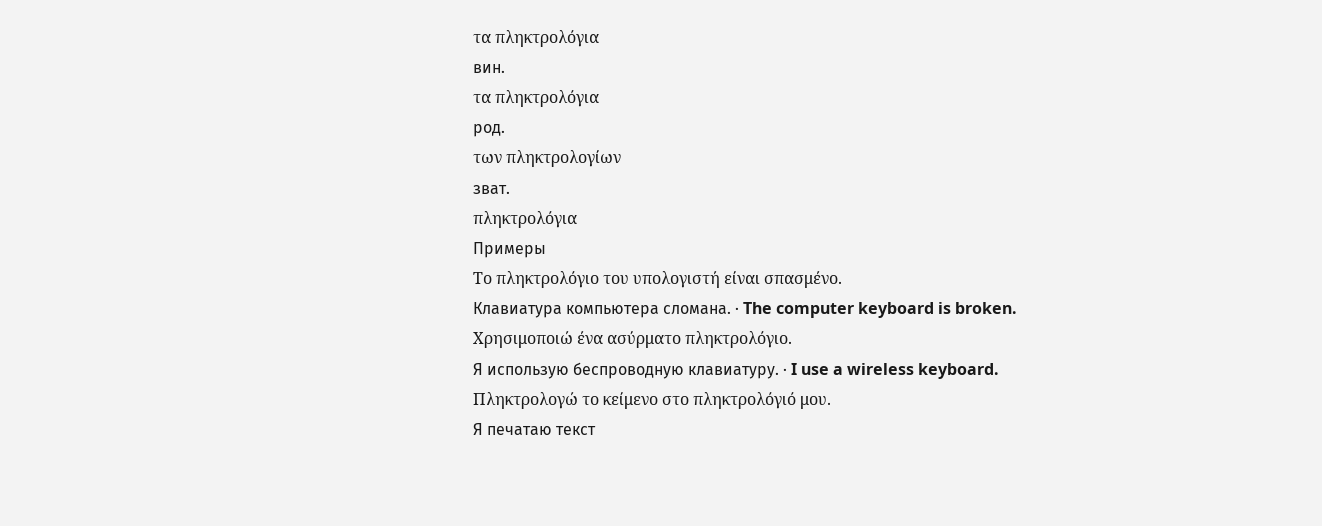τα πληκτρολόγια
вин.
τα πληκτρολόγια
род.
των πληκτρολογίων
зват.
πληκτρολόγια
Примеры
Το πληκτρολόγιο του υπολογιστή είναι σπασμένο.
Клавиатура компьютера сломана. · The computer keyboard is broken.
Χρησιμοποιώ ένα ασύρματο πληκτρολόγιο.
Я использую беспроводную клавиатуру. · I use a wireless keyboard.
Πληκτρολογώ το κείμενο στο πληκτρολόγιό μου.
Я печатаю текст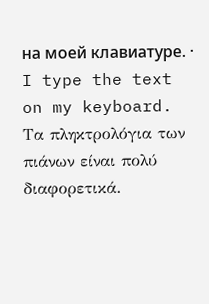на моей клавиатуре. · I type the text on my keyboard.
Τα πληκτρολόγια των πιάνων είναι πολύ διαφορετικά.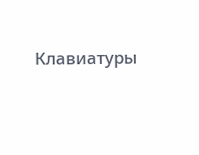Клавиатуры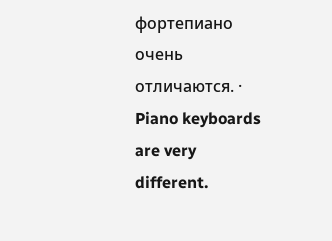фортепиано очень отличаются. · Piano keyboards are very different.